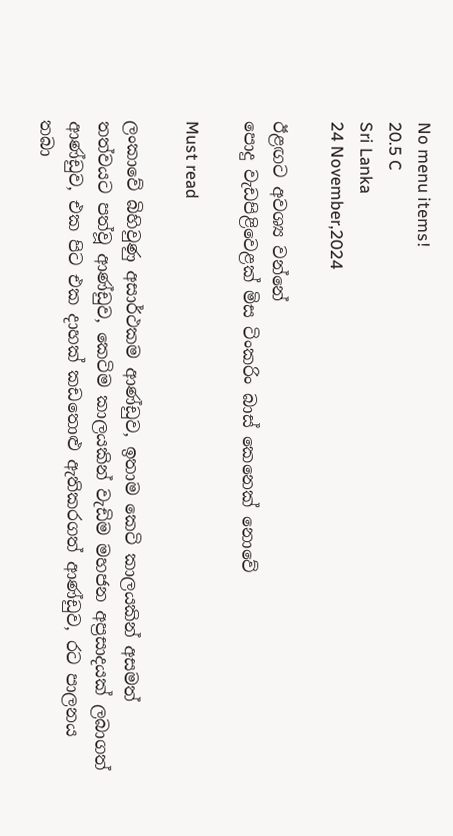No menu items!
20.5 C
Sri Lanka
24 November,2024

ඊළඟට අවශ්‍ය වන්නේ
පොදු වැඩපිළිවෙළක් මිස ටිංකරිං බාස් කෙනෙක් නොවේ

Must read

ලංකාවේ බිහිවුණු අසාර්ථකම ආණ්ඩුව, ඉතාම කෙටි කාලයකින් අසමත් තත්වයට පත්වූ ආණ්ඩුව, කෙටිම කාලයකින් වැඩිම මහජන අප්‍රසාදයක් ලබාගත් ආණ්ඩුව, එක පිට එක දාහක් කඩතොළු ඇතිකරගත් ආණ්ඩුව, රට පාලනය තබා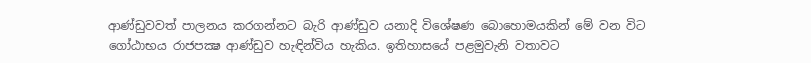ආණ්ඩුවවත් පාලනය කරගන්නට බැරි ආණ්ඩුව යනාදි විශේෂණ බොහොමයකින් මේ වන විට ගෝඨාභය රාජපක්‍ෂ ආණ්ඩුව හැඳින්විය හැකිය. ඉතිහාසයේ පළමුවැනි වතාවට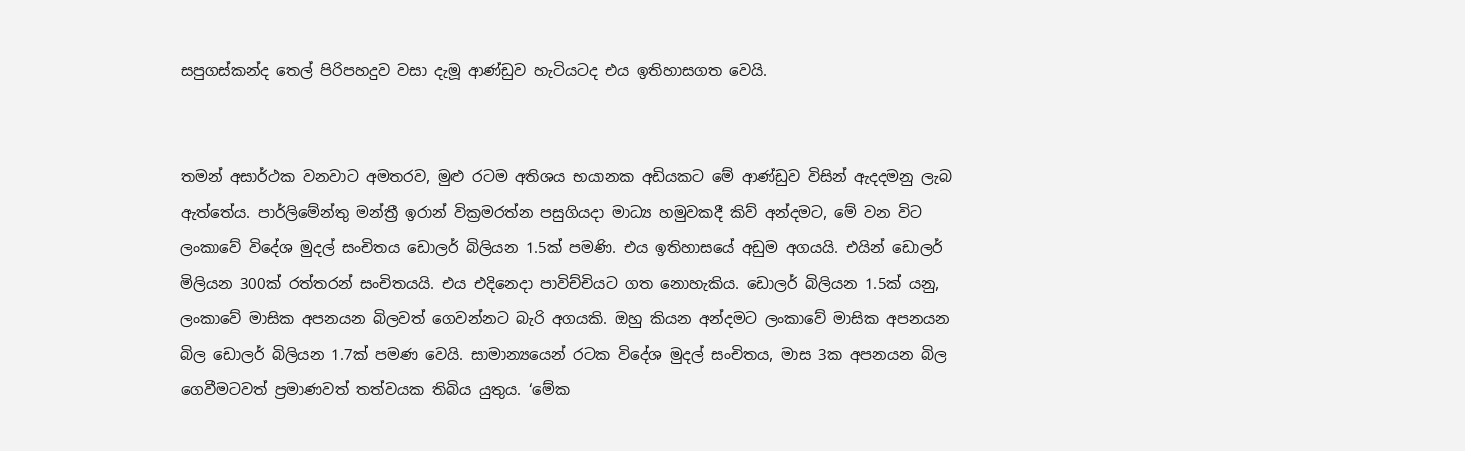සපුගස්කන්ද තෙල් පිරිපහදුව වසා දැමූ ආණ්ඩුව හැටියටද එය ඉතිහාසගත වෙයි.


තමන් අසාර්ථක වනවාට අමතරව, මුළු රටම අතිශය භයානක අඩියකට මේ ආණ්ඩුව විසින් ඇදදමනු ලැබ ඇත්තේය. පාර්ලිමේන්තු මන්ත්‍රී ඉරාන් වික්‍රමරත්න පසුගියදා මාධ්‍ය හමුවකදී කිව් අන්දමට, මේ වන විට ලංකාවේ විදේශ මුදල් සංචිතය ඩොලර් බිලියන 1.5ක් පමණි. එය ඉතිහාසයේ අඩුම අගයයි. එයින් ඩොලර් මිලියන 300ක් රත්තරන් සංචිතයයි. එය එදිනෙදා පාවිච්චියට ගත නොහැකිය. ඩොලර් බිලියන 1.5ක් යනු, ලංකාවේ මාසික අපනයන බිලවත් ගෙවන්නට බැරි අගයකි. ඔහු කියන අන්දමට ලංකාවේ මාසික අපනයන බිල ඩොලර් බිලියන 1.7ක් පමණ වෙයි. සාමාන්‍යයෙන් රටක විදේශ මුදල් සංචිතය, මාස 3ක අපනයන බිල ගෙවීමටවත් ප්‍රමාණවත් තත්වයක තිබිය යුතුය. ‘මේක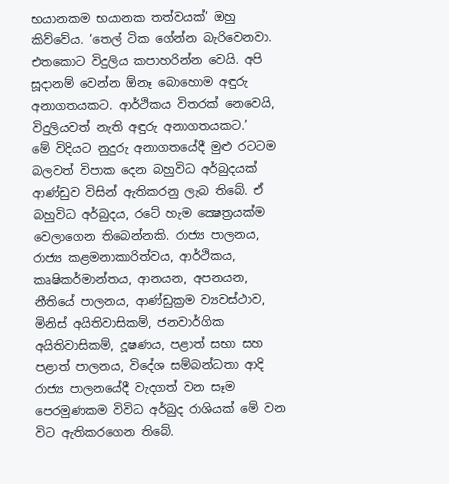භයානකම භයානක තත්වයක්’ ඔහු කිව්වේය. ‘තෙල් ටික ගේන්න බැරිවෙනවා. එතකොට විදුලිය කපාහරින්න වෙයි. අපි සූදානම් වෙන්න ඕනෑ බොහොම අඳුරු අනාගතයකට. ආර්ථිකය විතරක් නෙවෙයි, විදුලියවත් නැති අඳුරු අනාගතයකට.’
මේ විදියට නුදුරු අනාගතයේදී මුළු රටටම බලවත් විපාක දෙන බහුවිධ අර්බුදයක් ආණ්ඩුව විසින් ඇතිකරනු ලැබ තිබේ. ඒ බහුවිධ අර්බුදය, රටේ හැම ක්‍ෂෙත්‍රයක්ම වෙලාගෙන තිබෙන්නකි. රාජ්‍ය පාලනය, රාජ්‍ය කළමනාකාරිත්වය, ආර්ථිකය, කෘෂිකර්මාන්තය, ආනයන, අපනයන, නීතියේ පාලනය, ආණ්ඩුක්‍රම ව්‍යවස්ථාව, මිනිස් අයිතිවාසිකම්, ජනවාර්ගික අයිතිවාසිකම්, දූෂණය, පළාත් සභා සහ පළාත් පාලනය, විදේශ සම්බන්ධතා ආදි රාජ්‍ය පාලනයේදී වැදගත් වන සෑම පෙරමුණකම විවිධ අර්බුද රාශියක් මේ වන විට ඇතිකරගෙන තිබේ.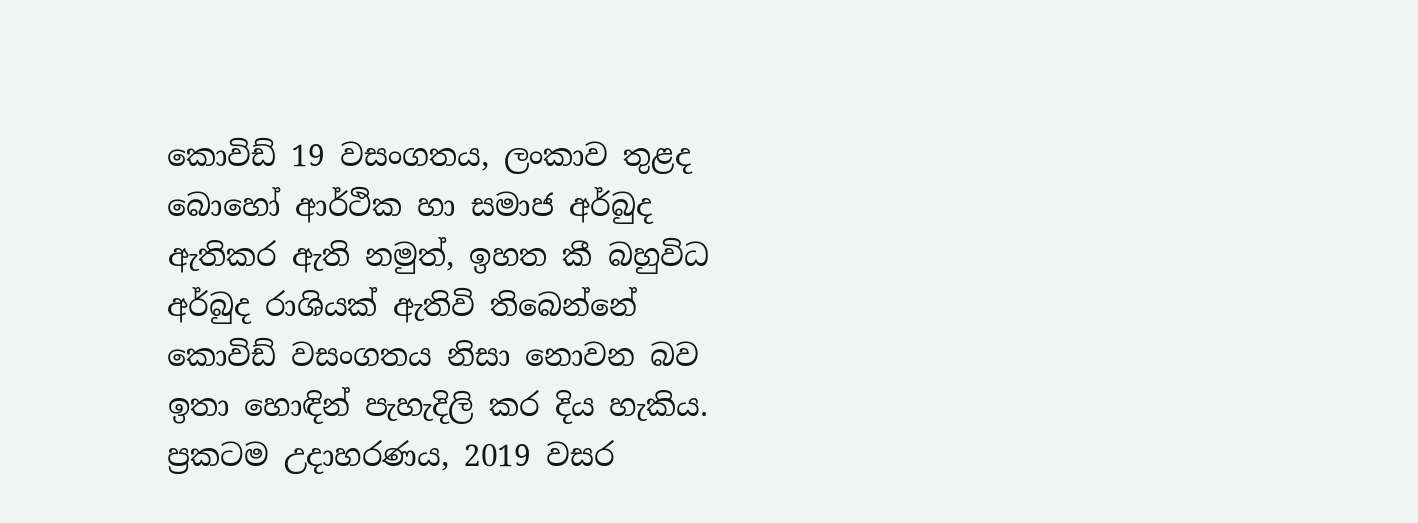කොවිඩ් 19 වසංගතය, ලංකාව තුළද බොහෝ ආර්ථික හා සමාජ අර්බුද ඇතිකර ඇති නමුත්, ඉහත කී බහුවිධ අර්බුද රාශියක් ඇතිවි තිබෙන්නේ කොවිඩ් වසංගතය නිසා නොවන බව ඉතා හොඳින් පැහැදිලි කර දිය හැකිය. ප්‍රකටම උදාහරණය, 2019 වසර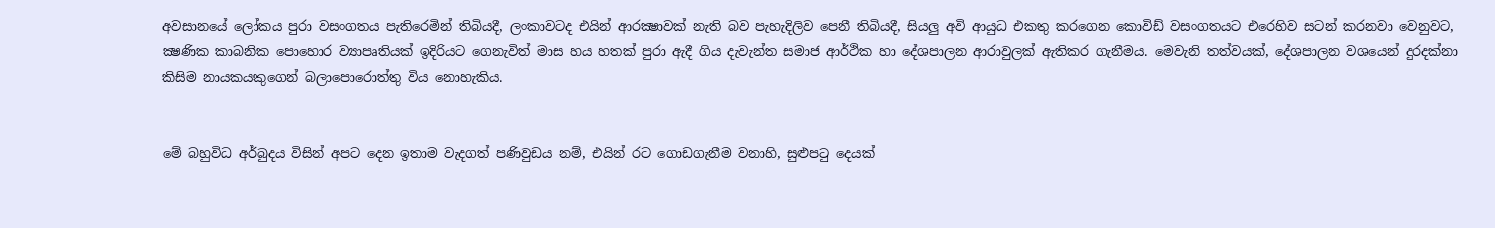අවසානයේ ලෝකය පුරා වසංගතය පැතිරෙමින් තිබියදී, ලංකාවටද එයින් ආරක්‍ෂාවක් නැති බව පැහැදිලිව පෙනී තිබියදී, සියලු අවි ආයුධ එකතු කරගෙන කොවිඩ් වසංගතයට එරෙහිව සටන් කරනවා වෙනුවට, ක්‍ෂණික කාබනික පොහොර ව්‍යාපෘතියක් ඉදිරියට ගෙනැවිත් මාස හය හතක් පුරා ඇදී ගිය දැවැන්ත සමාජ ආර්ථික හා දේශපාලන ආරාවුලක් ඇතිකර ගැනීමය. මෙවැනි තත්වයක්, දේශපාලන වශයෙන් දුරදක්නා කිසිම නායකයකුගෙන් බලාපොරොත්තු විය නොහැකිය.


මේ බහුවිධ අර්බුදය විසින් අපට දෙන ඉතාම වැදගත් පණිවුඩය නම්, එයින් රට ගොඩගැනීම වනාහි, සුළුපටු දෙයක්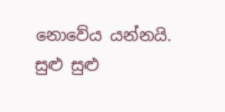නොවේය යන්නයි. සුළු සුළු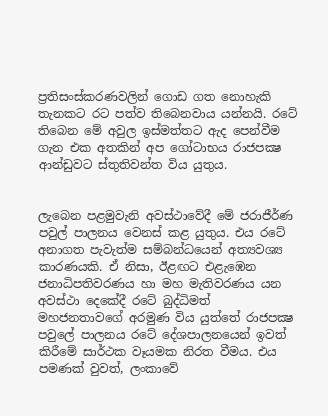ප්‍රතිසංස්කරණවලින් ගොඩ ගත නොහැකි තැනකට රට පත්ව තිබෙනවාය යන්නයි. රටේ තිබෙන මේ අවුල ඉස්මත්තට ඇද පෙන්වීම ගැන එක අතකින් අප ගෝටාභය රාජපක්‍ෂ ආන්ඩුවට ස්තුතිවන්ත විය යුතුය.


ලැබෙන පළමුවැනි අවස්ථාවේදී මේ ජරාජීර්ණ පවුල් පාලනය වෙනස් කළ යුතුය. එය රටේ අනාගත පැවැත්ම සම්බන්ධයෙන් අත්‍යවශ්‍ය කාරණයකි. ඒ නිසා, ඊළඟට එළැඹෙන ජනාධිපතිවරණය හා මහ මැතිවරණය යන අවස්ථා දෙකේදී රටේ බුද්ධිමත් මහජනතාවගේ අරමුණ විය යුත්තේ රාජපක්‍ෂ පවුලේ පාලනය රටේ දේශපාලනයෙන් ඉවත් කිරීමේ සාර්ථක වෑයමක නිරත වීමය. එය පමණක් වුවත්, ලංකාවේ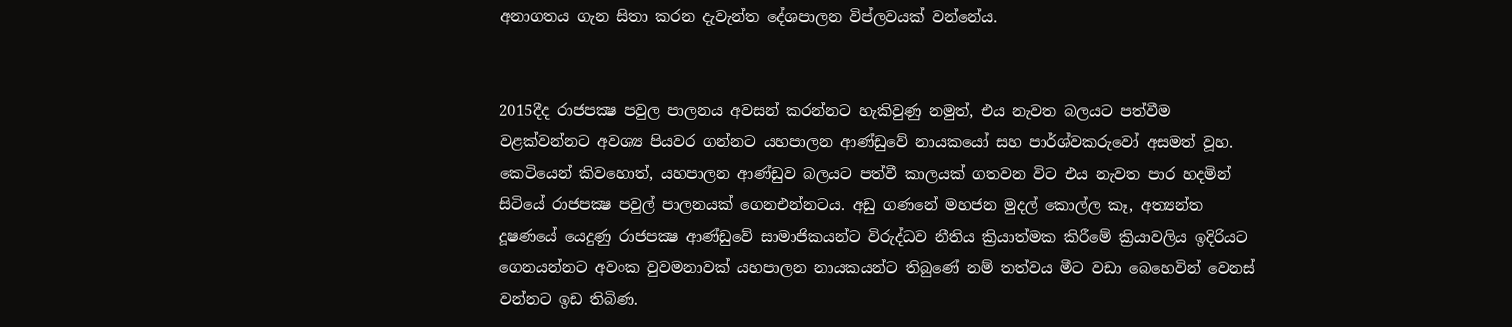අනාගතය ගැන සිතා කරන දැවැන්ත දේශපාලන විප්ලවයක් වන්නේය.


2015දීද රාජපක්‍ෂ පවුල පාලනය අවසන් කරන්නට හැකිවුණු නමුත්, එය නැවත බලයට පත්වීම වළක්වන්නට අවශ්‍ය පියවර ගන්නට යහපාලන ආණ්ඩුවේ නායකයෝ සහ පාර්ශ්වකරුවෝ අසමත් වූහ. කෙටියෙන් කිවහොත්, යහපාලන ආණ්ඩුව බලයට පත්වී කාලයක් ගතවන විට එය නැවත පාර හදමින් සිටියේ රාජපක්‍ෂ පවුල් පාලනයක් ගෙනඑන්නටය. අඩු ගණනේ මහජන මුදල් කොල්ල කෑ, අත්‍යන්ත දූෂණයේ යෙදුණු රාජපක්‍ෂ ආණ්ඩුවේ සාමාජිකයන්ට විරුද්ධව නීතිය ක්‍රියාත්මක කිරීමේ ක්‍රියාවලිය ඉදිරියට ගෙනයන්නට අවංක වුවමනාවක් යහපාලන නායකයන්ට තිබුණේ නම් තත්වය මීට වඩා බෙහෙවින් වෙනස් වන්නට ඉඩ තිබිණ.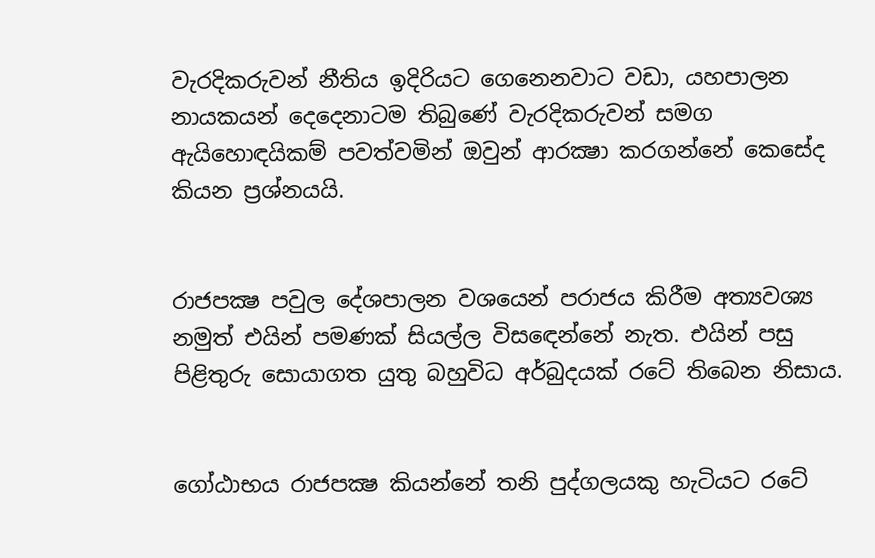වැරදිකරුවන් නීතිය ඉදිරියට ගෙනෙනවාට වඩා, යහපාලන නායකයන් දෙදෙනාටම තිබුණේ වැරදිකරුවන් සමග ඇයිහොඳයිකම් පවත්වමින් ඔවුන් ආරක්‍ෂා කරගන්නේ කෙසේද කියන ප්‍රශ්නයයි.


රාජපක්‍ෂ පවුල දේශපාලන වශයෙන් පරාජය කිරීම අත්‍යවශ්‍ය නමුත් එයින් පමණක් සියල්ල විසඳෙන්නේ නැත. එයින් පසු පිළිතුරු සොයාගත යුතු බහුවිධ අර්බුදයක් රටේ තිබෙන නිසාය.


ගෝඨාභය රාජපක්‍ෂ කියන්නේ තනි පුද්ගලයකු හැටියට රටේ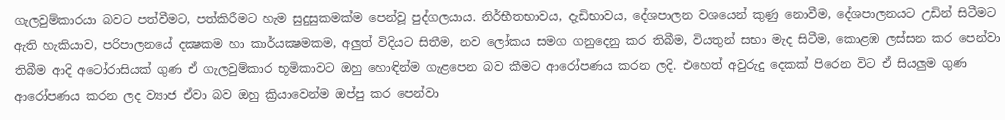ගැලවුම්කාරයා බවට පත්වීමට, පත්කිරීමට හැම සුදුසුකමක්ම පෙන්වූ පුද්ගලයාය. නිර්භීතභාවය, දැඩිභාවය, දේශපාලන වශයෙන් කුණු නොවීම, දේශපාලනයට උඩින් සිටීමට ඇති හැකියාව, පරිපාලනයේ දක්‍ෂකම හා කාර්යක්‍ෂමකම, අලුත් විදියට සිතීම, නව ලෝකය සමග ගනුදෙනු කර තිබීම, වියතුන් සභා මැද සිටීම, කොළඹ ලස්සන කර පෙන්වා තිබීම ආදි අටෝරාසියක් ගුණ ඒ ගැලවුම්කාර භූමිකාවට ඔහු හොඳින්ම ගැළපෙන බව කීමට ආරෝපණය කරන ලදි. එහෙත් අවුරුදු දෙකක් පිරෙන විට ඒ සියලුම ගුණ ආරෝපණය කරන ලද ව්‍යාජ ඒවා බව ඔහු ක්‍රියාවෙන්ම ඔප්පු කර පෙන්වා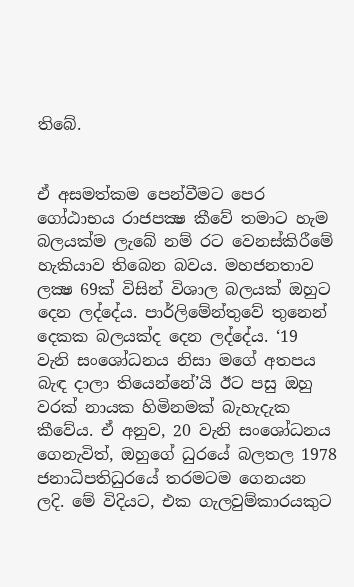තිබේ.


ඒ අසමත්කම පෙන්වීමට පෙර ගෝඨාභය රාජපක්‍ෂ කීවේ තමාට හැම බලයක්ම ලැබේ නම් රට වෙනස්කිරීමේ හැකියාව තිබෙන බවය. මහජනතාව ලක්‍ෂ 69ක් විසින් විශාල බලයක් ඔහුට දෙන ලද්දේය. පාර්ලිමේන්තුවේ තුනෙන් දෙකක බලයක්ද දෙන ලද්දේය. ‘19 වැනි සංශෝධනය නිසා මගේ අතපය බැඳ දාලා තියෙන්නේ’යි ඊට පසු ඔහු වරක් නායක හිමිනමක් බැහැදැක කීවේය. ඒ අනුව, 20 වැනි සංශෝධනය ගෙනැවිත්, ඔහුගේ ධුරයේ බලතල 1978 ජනාධිපතිධුරයේ තරමටම ගෙනයන ලදි. මේ විදියට, එක ගැලවුම්කාරයකුට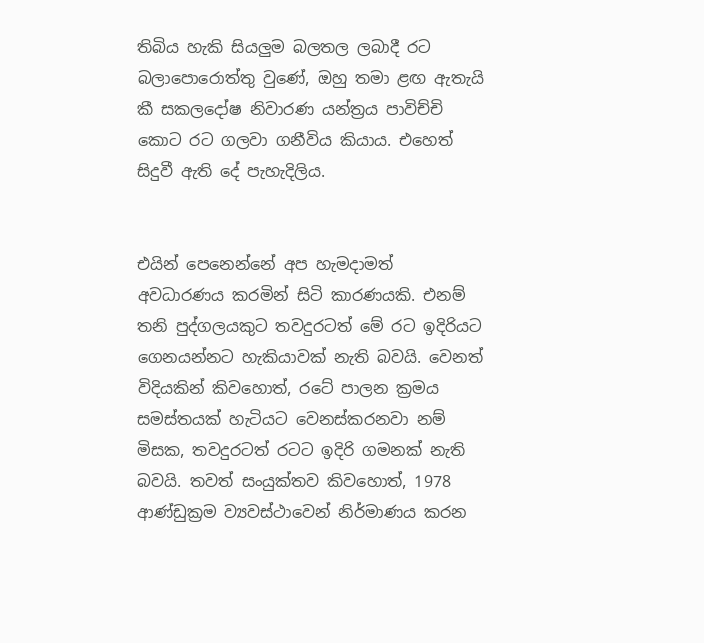තිබිය හැකි සියලුම බලතල ලබාදී රට බලාපොරොත්තු වුණේ, ඔහු තමා ළඟ ඇතැයි කී සකලදෝෂ නිවාරණ යන්ත්‍රය පාවිච්චි කොට රට ගලවා ගනීවිය කියාය. එහෙත් සිදුවී ඇති දේ පැහැදිලිය.


එයින් පෙනෙන්නේ අප හැමදාමත් අවධාරණය කරමින් සිටි කාරණයකි. එනම් තනි පුද්ගලයකුට තවදුරටත් මේ රට ඉදිරියට ගෙනයන්නට හැකියාවක් නැති බවයි. වෙනත් විදියකින් කිවහොත්, රටේ පාලන ක්‍රමය සමස්තයක් හැටියට වෙනස්කරනවා නම් මිසක, තවදුරටත් රටට ඉදිරි ගමනක් නැති බවයි. තවත් සංයුක්තව කිවහොත්, 1978 ආණ්ඩුක්‍රම ව්‍යවස්ථාවෙන් නිර්මාණය කරන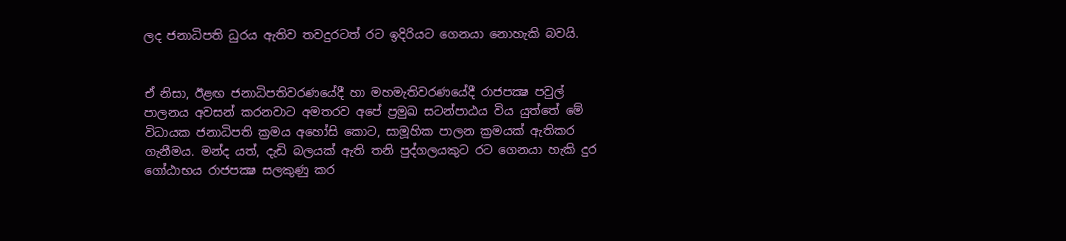ලද ජනාධිපති ධුරය ඇතිව තවදුරටත් රට ඉදිරියට ගෙනයා නොහැකි බවයි.


ඒ නිසා, ඊළඟ ජනාධිපතිවරණයේදී හා මහමැතිවරණයේදී රාජපක්‍ෂ පවුල් පාලනය අවසන් කරනවාට අමතරව අපේ ප්‍රමුඛ සටන්පාඨය විය යුත්තේ මේ විධායක ජනාධිපති ක්‍රමය අහෝසි කොට, සාමූහික පාලන ක්‍රමයක් ඇතිකර ගැනීමය. මන්ද යත්, දැඩි බලයක් ඇති තනි පුද්ගලයකුට රට ගෙනයා හැකි දුර ගෝඨාභය රාජපක්‍ෂ සලකුණු කර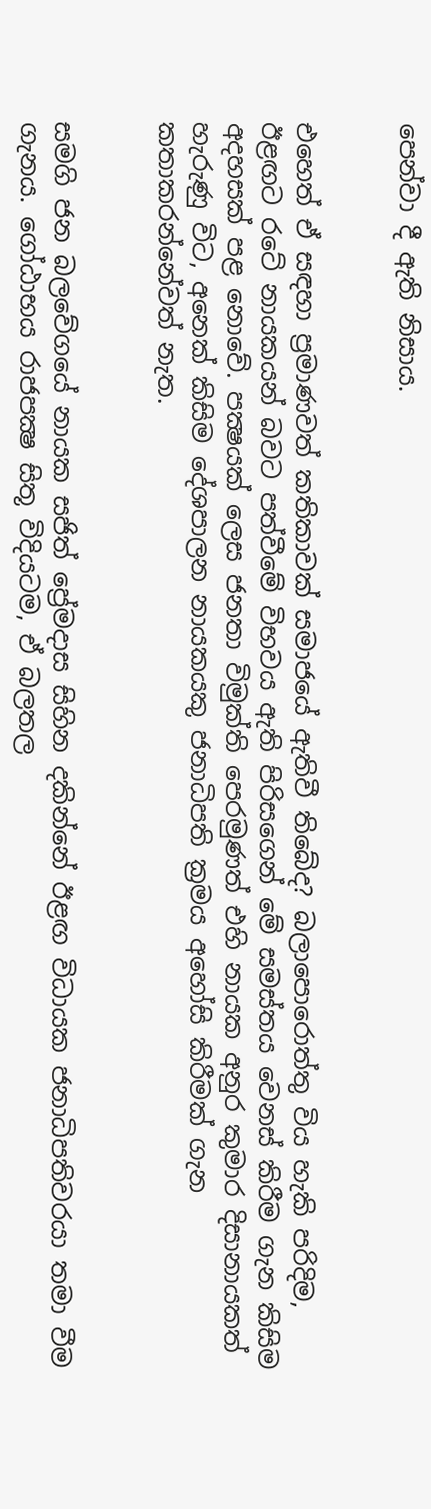පෙන්වා දී ඇති නිසාය.


එහෙත් ඒ සඳහා ප්‍රමාණවත් කතිකාවක් සමාජයේ ඇතිවී තිබේද? බලාපොරොත්තු විය හැකි පරිදිම, ඊළඟට රටේ නායකයන් බවට පත්වීමේ විභවය ඇති පිරිසගෙන් මේ සමස්තය වෙනස් කිරීම ගැන කිසිම අදහසක් පළ නොවේ. පක්‍ෂයක් ලෙස ජනතා විමුක්ති පෙරමුණත් එහි නායක අනුර කුමාර දිසානායකත් හැරුණු විට, අනෙක් කිසිම දේශපාලන නායකයකු ජනාධිපති ක්‍රමය අහෝසි කිරීමක් ගැන කතාකරන්නේවත් නැත.


සමගි ජන බලවේගයේ නායක සජිත් ප්‍රේමදාස සිහින දකින්නේ ඊළඟ විධායක ජනාධිපතිවරයා තමා වීම ගැනය. ගෝඨාභය රාජපක්‍ෂ සිතූ විදියටම, ඒ බලතල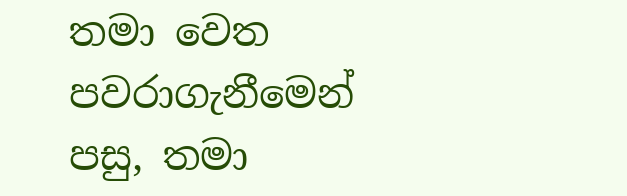තමා වෙත පවරාගැනීමෙන් පසු, තමා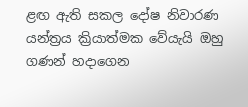ළඟ ඇති සකල දෝෂ නිවාරණ යන්ත්‍රය ක්‍රියාත්මක වේයැයි ඔහු ගණන් හදාගෙන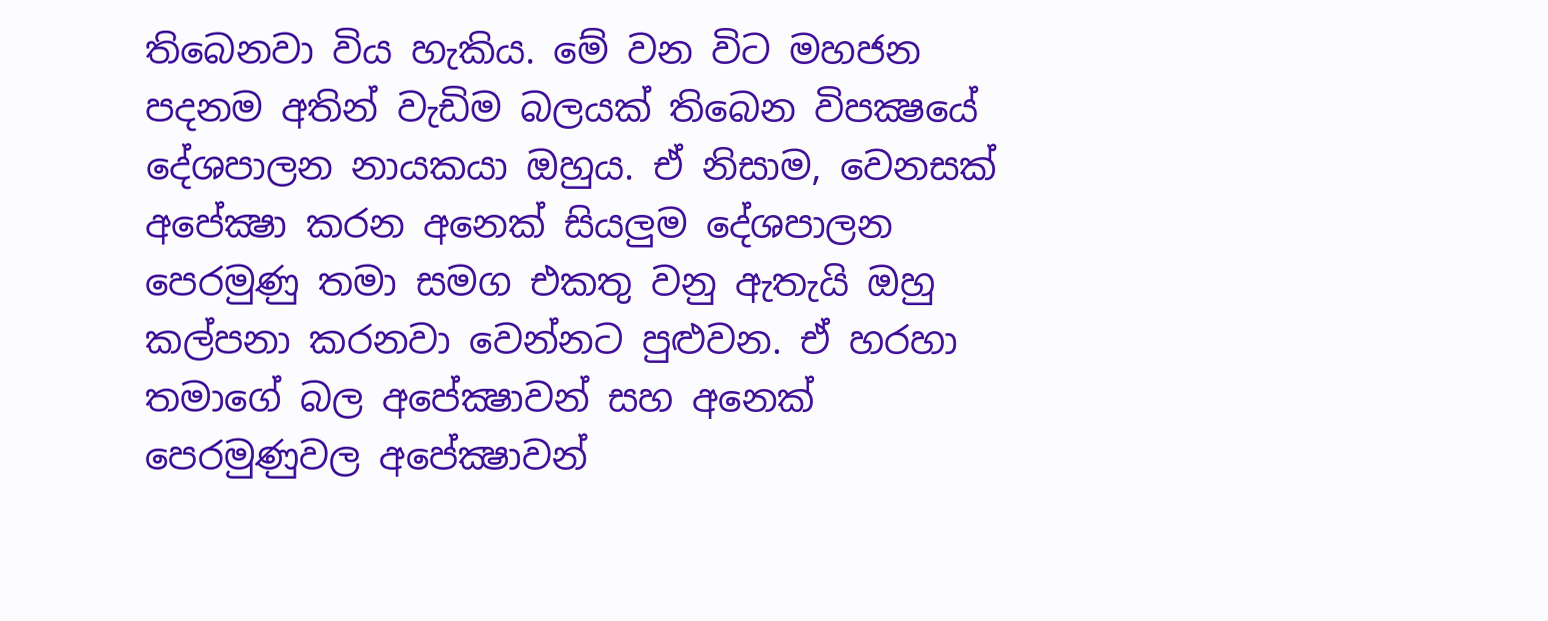තිබෙනවා විය හැකිය. මේ වන විට මහජන පදනම අතින් වැඩිම බලයක් තිබෙන විපක්‍ෂයේ දේශපාලන නායකයා ඔහුය. ඒ නිසාම, වෙනසක් අපේක්‍ෂා කරන අනෙක් සියලුම දේශපාලන පෙරමුණු තමා සමග එකතු වනු ඇතැයි ඔහු කල්පනා කරනවා වෙන්නට පුළුවන. ඒ හරහා තමාගේ බල අපේක්‍ෂාවන් සහ අනෙක් පෙරමුණුවල අපේක්‍ෂාවන්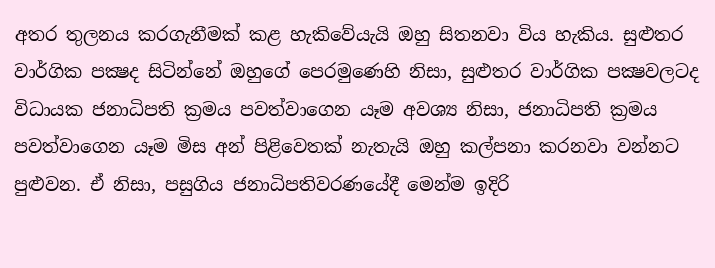අතර තුලනය කරගැනීමක් කළ හැකිවේයැයි ඔහු සිතනවා විය හැකිය. සුළුතර වාර්ගික පක්‍ෂද සිටින්නේ ඔහුගේ පෙරමුණෙහි නිසා, සුළුතර වාර්ගික පක්‍ෂවලටද විධායක ජනාධිපති ක්‍රමය පවත්වාගෙන යෑම අවශ්‍ය නිසා, ජනාධිපති ක්‍රමය පවත්වාගෙන යෑම මිස අන් පිළිවෙතක් නැතැයි ඔහු කල්පනා කරනවා වන්නට පුළුවන. ඒ නිසා, පසුගිය ජනාධිපතිවරණයේදී මෙන්ම ඉදිරි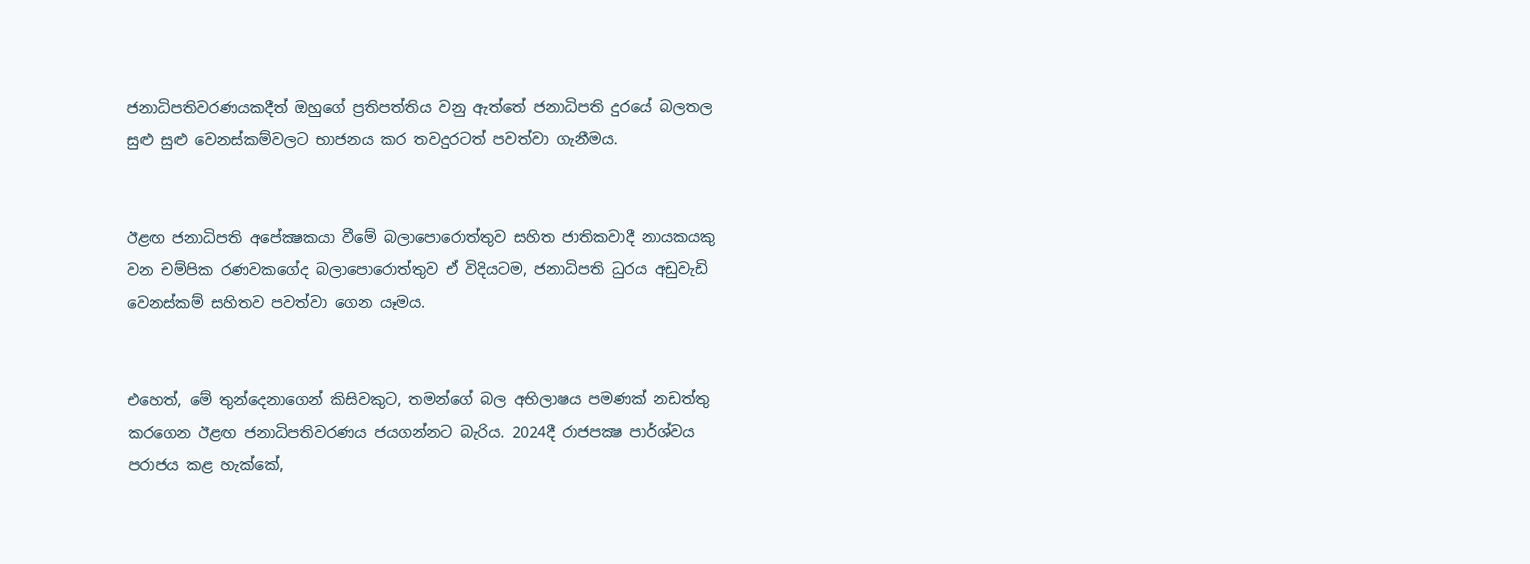ජනාධිපතිවරණයකදීත් ඔහුගේ ප්‍රතිපත්තිය වනු ඇත්තේ ජනාධිපති දුරයේ බලතල සුළු සුළු වෙනස්කම්වලට භාජනය කර තවදුරටත් පවත්වා ගැනීමය.


ඊළඟ ජනාධිපති අපේක්‍ෂකයා වීමේ බලාපොරොත්තුව සහිත ජාතිකවාදී නායකයකු වන චම්පික රණවකගේද බලාපොරොත්තුව ඒ විදියටම, ජනාධිපති ධුරය අඩුවැඩි වෙනස්කම් සහිතව පවත්වා ගෙන යෑමය.


එහෙත්, මේ තුන්දෙනාගෙන් කිසිවකුට, තමන්ගේ බල අභිලාෂය පමණක් නඩත්තු කරගෙන ඊළඟ ජනාධිපතිවරණය ජයගන්නට බැරිය. 2024දී රාජපක්‍ෂ පාර්ශ්වය පරාජය කළ හැක්කේ,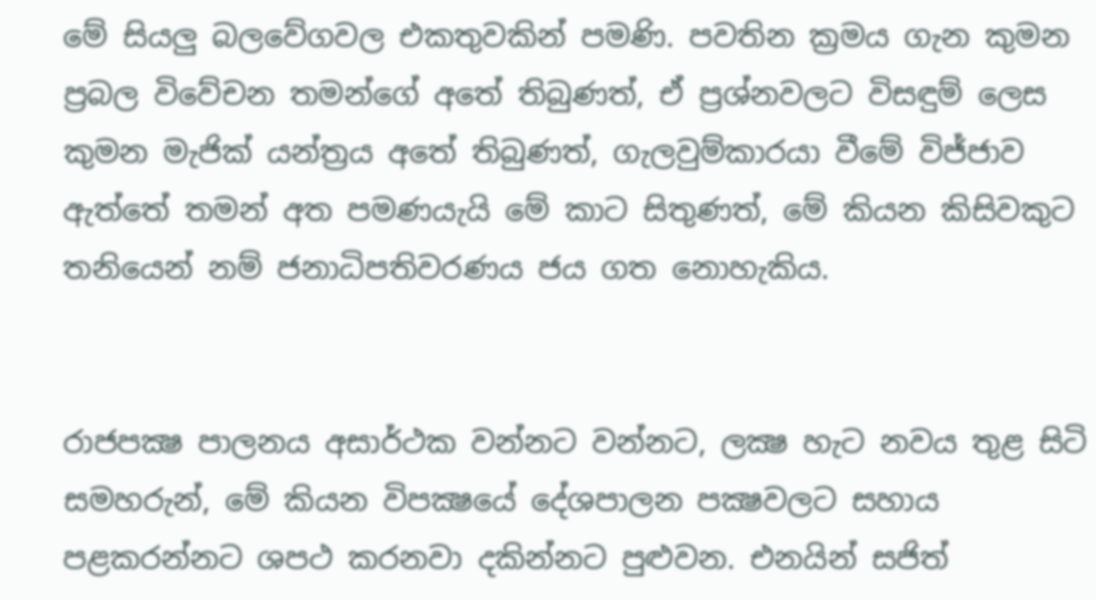මේ සියලු බලවේගවල එකතුවකින් පමණි. පවතින ක්‍රමය ගැන කුමන ප්‍රබල විවේචන තමන්ගේ අතේ තිබුණත්, ඒ ප්‍රශ්නවලට විසඳුම් ලෙස කුමන මැජික් යන්ත්‍රය අතේ තිබුණත්, ගැලවුම්කාරයා වීමේ විජ්ජාව ඇත්තේ තමන් අත පමණයැයි මේ කාට සිතුණත්, මේ කියන කිසිවකුට තනියෙන් නම් ජනාධිපතිවරණය ජය ගත නොහැකිය.


රාජපක්‍ෂ පාලනය අසාර්ථක වන්නට වන්නට, ලක්‍ෂ හැට නවය තුළ සිටි සමහරුන්, මේ කියන විපක්‍ෂයේ දේශපාලන පක්‍ෂවලට සහාය පළකරන්නට ශපථ කරනවා දකින්නට පුළුවන. එනයින් සජිත්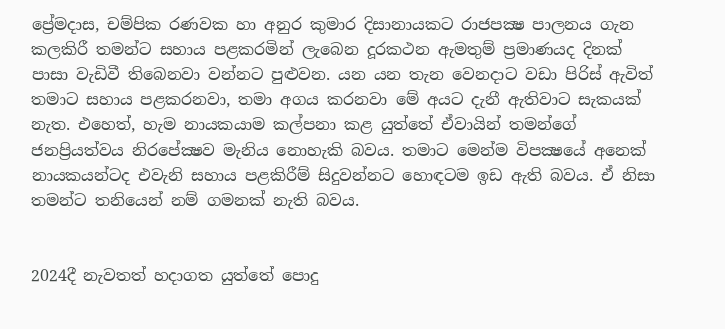ප්‍රේමදාස, චම්පික රණවක හා අනුර කුමාර දිසානායකට රාජපක්‍ෂ පාලනය ගැන කලකිරී තමන්ට සහාය පළකරමින් ලැබෙන දූරකථන ඇමතුම් ප්‍රමාණයද දිනක් පාසා වැඩිවී තිබෙනවා වන්නට පුළුවන. යන යන තැන වෙනදාට වඩා පිරිස් ඇවිත් තමාට සහාය පළකරනවා, තමා අගය කරනවා මේ අයට දැනී ඇතිවාට සැකයක් නැත. එහෙත්, හැම නායකයාම කල්පනා කළ යුත්තේ ඒවායින් තමන්ගේ ජනප්‍රියත්වය නිරපේක්‍ෂව මැනිය නොහැකි බවය. තමාට මෙන්ම විපක්‍ෂයේ අනෙක් නායකයන්ටද එවැනි සහාය පළකිරීම් සිදුවන්නට හොඳටම ඉඩ ඇති බවය. ඒ නිසා තමන්ට තනියෙන් නම් ගමනක් නැති බවය.


2024දී නැවතත් හදාගත යුත්තේ පොදු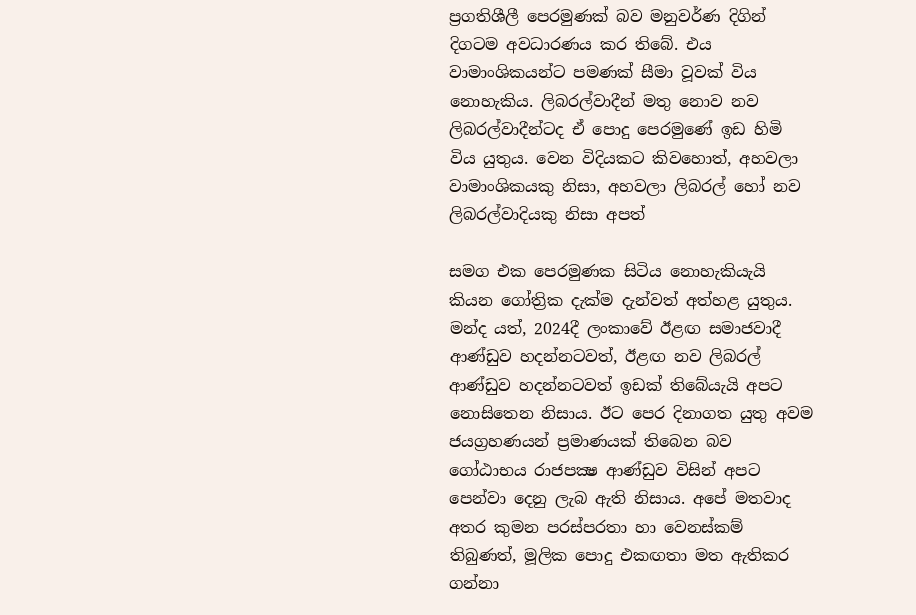ප්‍රගතිශීලී පෙරමුණක් බව මනුවර්ණ දිගින් දිගටම අවධාරණය කර තිබේ. එය වාමාංශිකයන්ට පමණක් සීමා වූවක් විය නොහැකිය. ලිබරල්වාදීන් මතු නොව නව ලිබරල්වාදීන්ටද ඒ පොදු පෙරමුණේ ඉඩ හිමි විය යුතුය. වෙන විදියකට කිවහොත්, අහවලා වාමාංශිකයකු නිසා, අහවලා ලිබරල් හෝ නව ලිබරල්වාදියකු නිසා අපත්

සමග එක පෙරමුණක සිටිය නොහැකියැයි කියන ගෝත්‍රික දැක්ම දැන්වත් අත්හළ යුතුය. මන්ද යත්, 2024දී ලංකාවේ ඊළඟ සමාජවාදී ආණ්ඩුව හදන්නටවත්, ඊළඟ නව ලිබරල් ආණ්ඩුව හදන්නටවත් ඉඩක් තිබේයැයි අපට නොසිතෙන නිසාය. ඊට පෙර දිනාගත යුතු අවම ජයග්‍රහණයන් ප්‍රමාණයක් තිබෙන බව ගෝඨාභය රාජපක්‍ෂ ආණ්ඩුව විසින් අපට පෙන්වා දෙනු ලැබ ඇති නිසාය. අපේ මතවාද අතර කුමන පරස්පරතා හා වෙනස්කම් තිබුණත්, මූලික පොදු එකඟතා මත ඇතිකර ගන්නා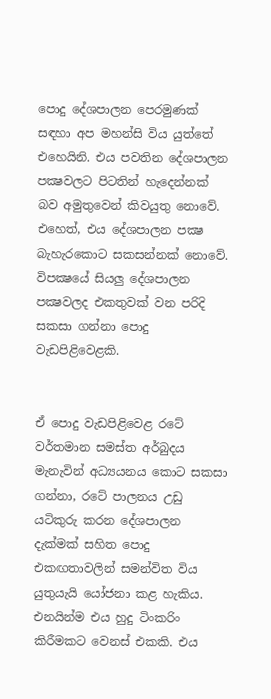පොදු දේශපාලන පෙරමුණක් සඳහා අප මහන්සි විය යුත්තේ එහෙයිනි. එය පවතින දේශපාලන පක්‍ෂවලට පිටතින් හැදෙන්නක් බව අමුතුවෙන් කිවයුතු නොවේ. එහෙත්, එය දේශපාලන පක්‍ෂ බැහැරකොට සකසන්නක් නොවේ. විපක්‍ෂයේ සියලු දේශපාලන පක්‍ෂවලද එකතුවක් වන පරිදි සකසා ගන්නා පොදු වැඩපිළිවෙළකි.


ඒ පොදු වැඩපිළිවෙළ රටේ වර්තමාන සමස්ත අර්බුදය මැනැවින් අධ්‍යයනය කොට සකසා ගන්නා, රටේ පාලනය උඩු යටිකුරු කරන දේශපාලන දැක්මක් සහිත පොදු එකඟතාවලින් සමන්විත විය යුතුයැයි යෝජනා කළ හැකිය. එනයින්ම එය හුදු ටිංකරිං කිරීමකට වෙනස් එකකි. එය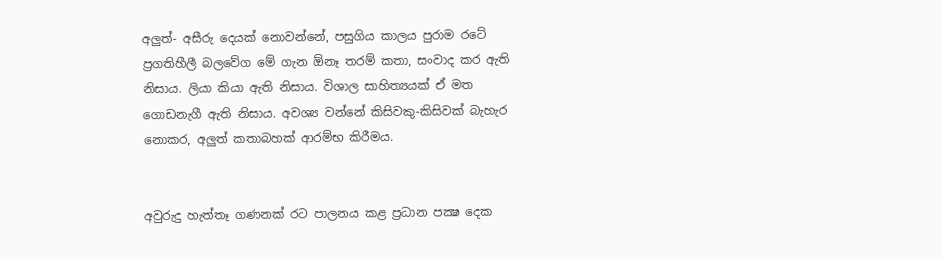අලුත්- අසීරු දෙයක් නොවන්නේ, පසුගිය කාලය පුරාම රටේ ප්‍රගතිහීලී බලවේග මේ ගැන ඕනෑ තරම් කතා, සංවාද කර ඇති නිසාය. ලියා කියා ඇති නිසාය. විශාල සාහිත්‍යයක් ඒ මත ගොඩනැගී ඇති නිසාය. අවශ්‍ය වන්නේ කිසිවකු-කිසිවක් බැහැර නොකර, අලුත් කතාබහක් ආරම්භ කිරීමය.


අවුරුදු හැත්තෑ ගණනක් රට පාලනය කළ ප්‍රධාන පක්‍ෂ දෙක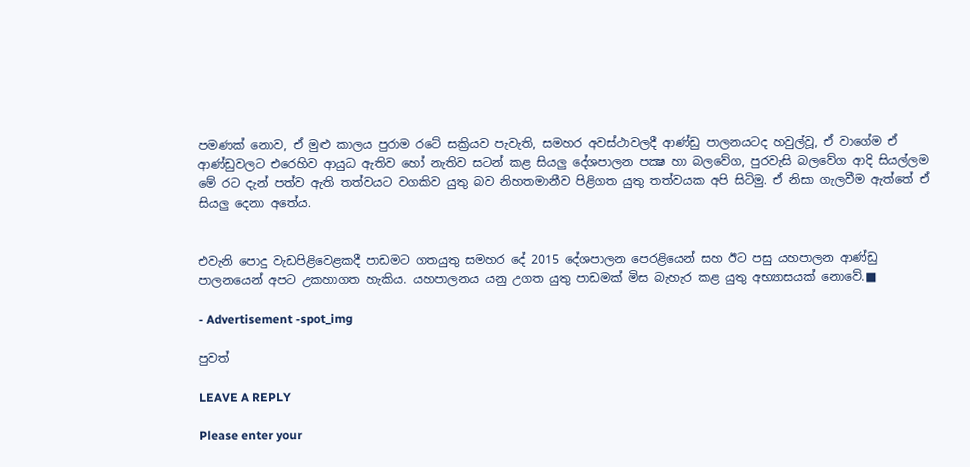පමණක් නොව, ඒ මුළු කාලය පුරාම රටේ සක්‍රියව පැවැති, සමහර අවස්ථාවලදී ආණ්ඩු පාලනයටද හවුල්වූ, ඒ වාගේම ඒ ආණ්ඩුවලට එරෙහිව ආයුධ ඇතිව හෝ නැතිව සටන් කළ සියලු දේශපාලන පක්‍ෂ හා බලවේග, පුරවැසි බලවේග ආදි සියල්ලම මේ රට දැන් පත්ව ඇති තත්වයට වගකිව යුතු බව නිහතමානීව පිළිගත යුතු තත්වයක අපි සිටිමු. ඒ නිසා ගැලවීම ඇත්තේ ඒ සියලු දෙනා අතේය.


එවැනි පොදු වැඩපිළිවෙළකදී පාඩමට ගතයුතු සමහර දේ 2015 දේශපාලන පෙරළියෙන් සහ ඊට පසු යහපාලන ආණ්ඩු පාලනයෙන් අපට උකහාගත හැකිය. යහපාලනය යනු උගත යුතු පාඩමක් මිස බැහැර කළ යුතු අභ්‍යාසයක් නොවේ.■

- Advertisement -spot_img

පුවත්

LEAVE A REPLY

Please enter your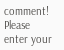comment!
Please enter your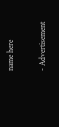name here

- Advertisement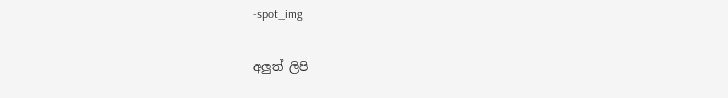-spot_img

අලුත් ලිපි